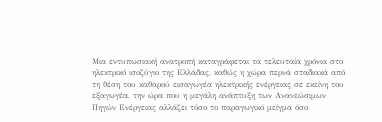Μια εντυπωσιακή ανατροπή καταγράφεται τα τελευταία χρόνια στο ηλεκτρικό ισοζύγιο της Ελλάδας, καθώς η χώρα περνά σταδιακά από τη θέση του καθαρού εισαγωγέα ηλεκτρικής ενέργειας σε εκείνη του εξαγωγέα, την ώρα που η μεγάλη ανάπτυξη των Ανανεώσιμων Πηγών Ενέργειας αλλάζει τόσο το παραγωγικό μείγμα όσο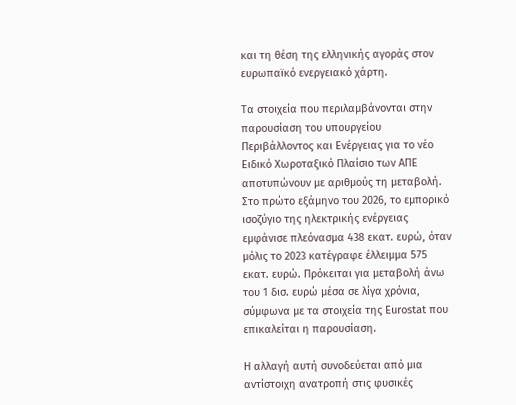και τη θέση της ελληνικής αγοράς στον ευρωπαϊκό ενεργειακό χάρτη.

Τα στοιχεία που περιλαμβάνονται στην παρουσίαση του υπουργείου Περιβάλλοντος και Ενέργειας για το νέο Ειδικό Χωροταξικό Πλαίσιο των ΑΠΕ αποτυπώνουν με αριθμούς τη μεταβολή. Στο πρώτο εξάμηνο του 2026, το εμπορικό ισοζύγιο της ηλεκτρικής ενέργειας εμφάνισε πλεόνασμα 438 εκατ. ευρώ, όταν μόλις το 2023 κατέγραφε έλλειμμα 575 εκατ. ευρώ. Πρόκειται για μεταβολή άνω του 1 δισ. ευρώ μέσα σε λίγα χρόνια, σύμφωνα με τα στοιχεία της Eurostat που επικαλείται η παρουσίαση.

Η αλλαγή αυτή συνοδεύεται από μια αντίστοιχη ανατροπή στις φυσικές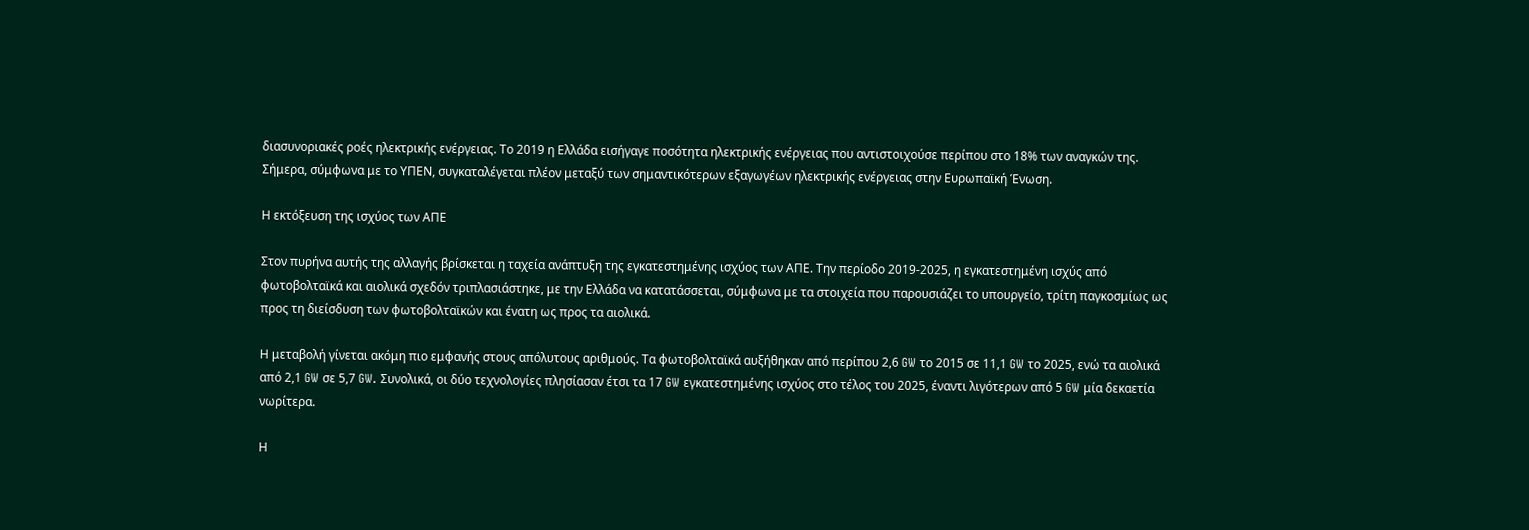διασυνοριακές ροές ηλεκτρικής ενέργειας. Το 2019 η Ελλάδα εισήγαγε ποσότητα ηλεκτρικής ενέργειας που αντιστοιχούσε περίπου στο 18% των αναγκών της. Σήμερα, σύμφωνα με το ΥΠΕΝ, συγκαταλέγεται πλέον μεταξύ των σημαντικότερων εξαγωγέων ηλεκτρικής ενέργειας στην Ευρωπαϊκή Ένωση.

Η εκτόξευση της ισχύος των ΑΠΕ

Στον πυρήνα αυτής της αλλαγής βρίσκεται η ταχεία ανάπτυξη της εγκατεστημένης ισχύος των ΑΠΕ. Την περίοδο 2019-2025, η εγκατεστημένη ισχύς από φωτοβολταϊκά και αιολικά σχεδόν τριπλασιάστηκε, με την Ελλάδα να κατατάσσεται, σύμφωνα με τα στοιχεία που παρουσιάζει το υπουργείο, τρίτη παγκοσμίως ως προς τη διείσδυση των φωτοβολταϊκών και ένατη ως προς τα αιολικά.

Η μεταβολή γίνεται ακόμη πιο εμφανής στους απόλυτους αριθμούς. Τα φωτοβολταϊκά αυξήθηκαν από περίπου 2,6 GW το 2015 σε 11,1 GW το 2025, ενώ τα αιολικά από 2,1 GW σε 5,7 GW. Συνολικά, οι δύο τεχνολογίες πλησίασαν έτσι τα 17 GW εγκατεστημένης ισχύος στο τέλος του 2025, έναντι λιγότερων από 5 GW μία δεκαετία νωρίτερα.

Η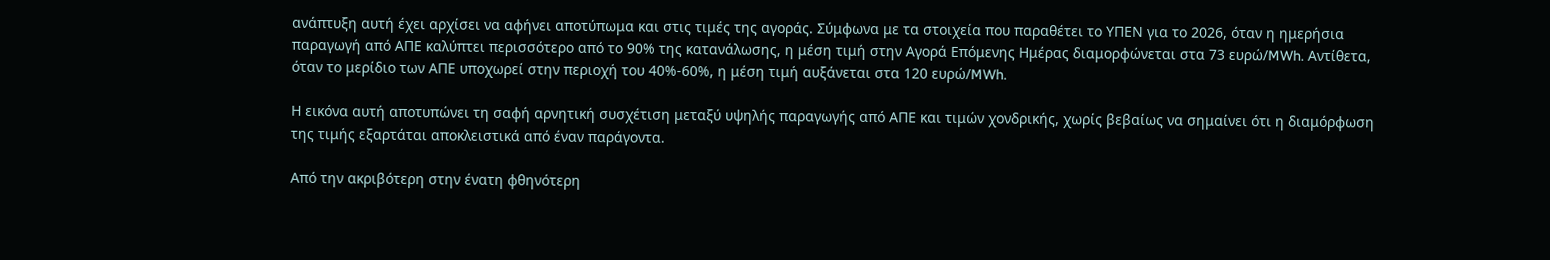ανάπτυξη αυτή έχει αρχίσει να αφήνει αποτύπωμα και στις τιμές της αγοράς. Σύμφωνα με τα στοιχεία που παραθέτει το ΥΠΕΝ για το 2026, όταν η ημερήσια παραγωγή από ΑΠΕ καλύπτει περισσότερο από το 90% της κατανάλωσης, η μέση τιμή στην Αγορά Επόμενης Ημέρας διαμορφώνεται στα 73 ευρώ/MWh. Αντίθετα, όταν το μερίδιο των ΑΠΕ υποχωρεί στην περιοχή του 40%-60%, η μέση τιμή αυξάνεται στα 120 ευρώ/MWh.

Η εικόνα αυτή αποτυπώνει τη σαφή αρνητική συσχέτιση μεταξύ υψηλής παραγωγής από ΑΠΕ και τιμών χονδρικής, χωρίς βεβαίως να σημαίνει ότι η διαμόρφωση της τιμής εξαρτάται αποκλειστικά από έναν παράγοντα.

Από την ακριβότερη στην ένατη φθηνότερη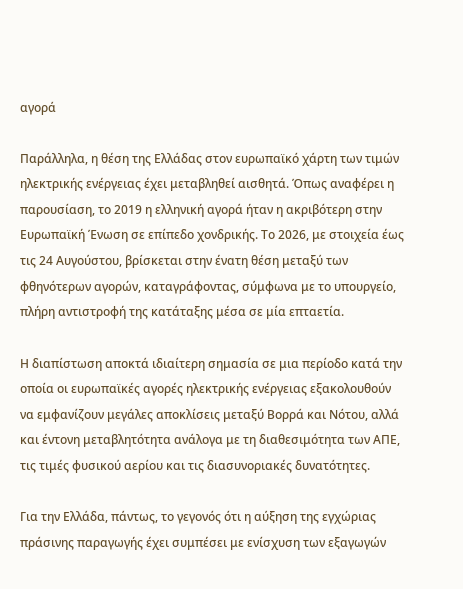αγορά

Παράλληλα, η θέση της Ελλάδας στον ευρωπαϊκό χάρτη των τιμών ηλεκτρικής ενέργειας έχει μεταβληθεί αισθητά. Όπως αναφέρει η παρουσίαση, το 2019 η ελληνική αγορά ήταν η ακριβότερη στην Ευρωπαϊκή Ένωση σε επίπεδο χονδρικής. Το 2026, με στοιχεία έως τις 24 Αυγούστου, βρίσκεται στην ένατη θέση μεταξύ των φθηνότερων αγορών, καταγράφοντας, σύμφωνα με το υπουργείο, πλήρη αντιστροφή της κατάταξης μέσα σε μία επταετία.

Η διαπίστωση αποκτά ιδιαίτερη σημασία σε μια περίοδο κατά την οποία οι ευρωπαϊκές αγορές ηλεκτρικής ενέργειας εξακολουθούν να εμφανίζουν μεγάλες αποκλίσεις μεταξύ Βορρά και Νότου, αλλά και έντονη μεταβλητότητα ανάλογα με τη διαθεσιμότητα των ΑΠΕ, τις τιμές φυσικού αερίου και τις διασυνοριακές δυνατότητες.

Για την Ελλάδα, πάντως, το γεγονός ότι η αύξηση της εγχώριας πράσινης παραγωγής έχει συμπέσει με ενίσχυση των εξαγωγών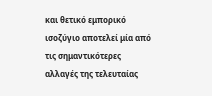και θετικό εμπορικό ισοζύγιο αποτελεί μία από τις σημαντικότερες αλλαγές της τελευταίας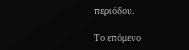περιόδου.

Το επόμενο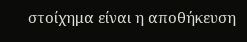στοίχημα είναι η αποθήκευση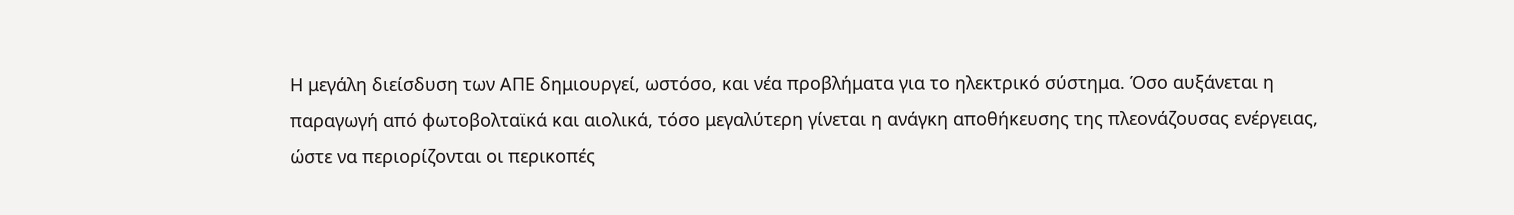Η μεγάλη διείσδυση των ΑΠΕ δημιουργεί, ωστόσο, και νέα προβλήματα για το ηλεκτρικό σύστημα. Όσο αυξάνεται η παραγωγή από φωτοβολταϊκά και αιολικά, τόσο μεγαλύτερη γίνεται η ανάγκη αποθήκευσης της πλεονάζουσας ενέργειας, ώστε να περιορίζονται οι περικοπές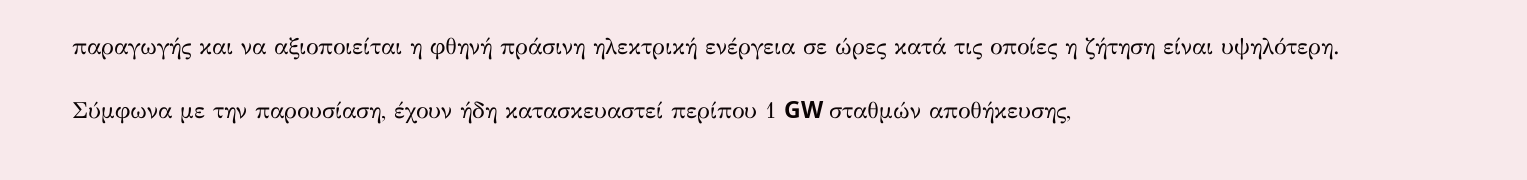παραγωγής και να αξιοποιείται η φθηνή πράσινη ηλεκτρική ενέργεια σε ώρες κατά τις οποίες η ζήτηση είναι υψηλότερη.

Σύμφωνα με την παρουσίαση, έχουν ήδη κατασκευαστεί περίπου 1 GW σταθμών αποθήκευσης,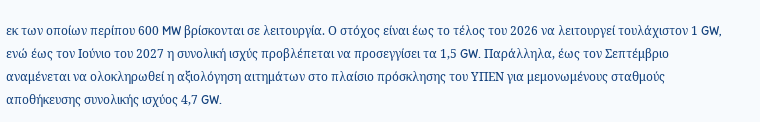εκ των οποίων περίπου 600 MW βρίσκονται σε λειτουργία. Ο στόχος είναι έως το τέλος του 2026 να λειτουργεί τουλάχιστον 1 GW, ενώ έως τον Ιούνιο του 2027 η συνολική ισχύς προβλέπεται να προσεγγίσει τα 1,5 GW. Παράλληλα, έως τον Σεπτέμβριο αναμένεται να ολοκληρωθεί η αξιολόγηση αιτημάτων στο πλαίσιο πρόσκλησης του ΥΠΕΝ για μεμονωμένους σταθμούς αποθήκευσης συνολικής ισχύος 4,7 GW.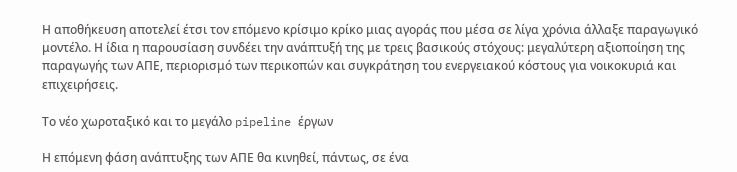Η αποθήκευση αποτελεί έτσι τον επόμενο κρίσιμο κρίκο μιας αγοράς που μέσα σε λίγα χρόνια άλλαξε παραγωγικό μοντέλο. Η ίδια η παρουσίαση συνδέει την ανάπτυξή της με τρεις βασικούς στόχους: μεγαλύτερη αξιοποίηση της παραγωγής των ΑΠΕ, περιορισμό των περικοπών και συγκράτηση του ενεργειακού κόστους για νοικοκυριά και επιχειρήσεις.

Το νέο χωροταξικό και το μεγάλο pipeline έργων

Η επόμενη φάση ανάπτυξης των ΑΠΕ θα κινηθεί, πάντως, σε ένα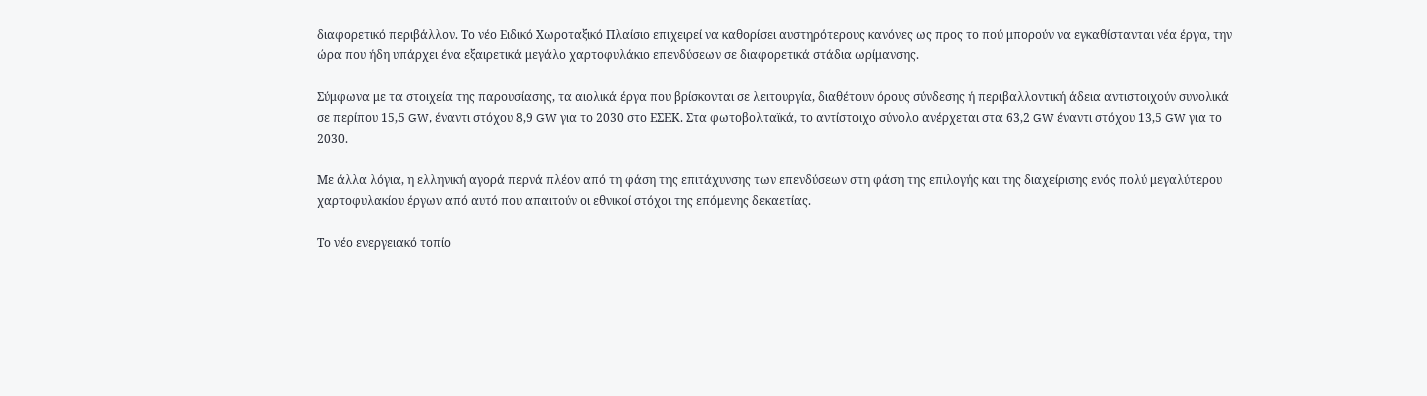διαφορετικό περιβάλλον. Το νέο Ειδικό Χωροταξικό Πλαίσιο επιχειρεί να καθορίσει αυστηρότερους κανόνες ως προς το πού μπορούν να εγκαθίστανται νέα έργα, την ώρα που ήδη υπάρχει ένα εξαιρετικά μεγάλο χαρτοφυλάκιο επενδύσεων σε διαφορετικά στάδια ωρίμανσης.

Σύμφωνα με τα στοιχεία της παρουσίασης, τα αιολικά έργα που βρίσκονται σε λειτουργία, διαθέτουν όρους σύνδεσης ή περιβαλλοντική άδεια αντιστοιχούν συνολικά σε περίπου 15,5 GW, έναντι στόχου 8,9 GW για το 2030 στο ΕΣΕΚ. Στα φωτοβολταϊκά, το αντίστοιχο σύνολο ανέρχεται στα 63,2 GW έναντι στόχου 13,5 GW για το 2030.

Με άλλα λόγια, η ελληνική αγορά περνά πλέον από τη φάση της επιτάχυνσης των επενδύσεων στη φάση της επιλογής και της διαχείρισης ενός πολύ μεγαλύτερου χαρτοφυλακίου έργων από αυτό που απαιτούν οι εθνικοί στόχοι της επόμενης δεκαετίας.

Το νέο ενεργειακό τοπίο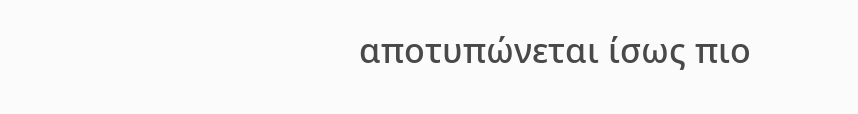αποτυπώνεται ίσως πιο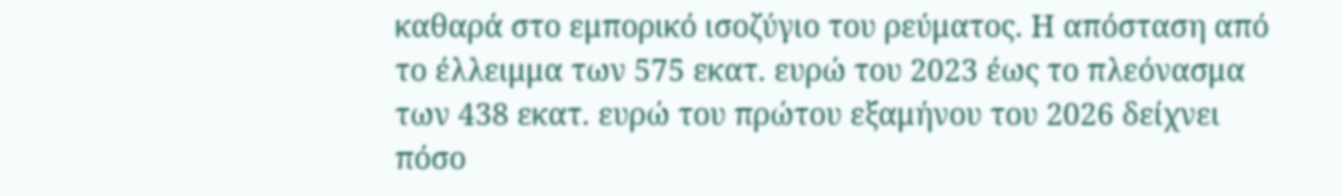καθαρά στο εμπορικό ισοζύγιο του ρεύματος. Η απόσταση από το έλλειμμα των 575 εκατ. ευρώ του 2023 έως το πλεόνασμα των 438 εκατ. ευρώ του πρώτου εξαμήνου του 2026 δείχνει πόσο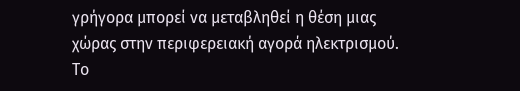γρήγορα μπορεί να μεταβληθεί η θέση μιας χώρας στην περιφερειακή αγορά ηλεκτρισμού. Το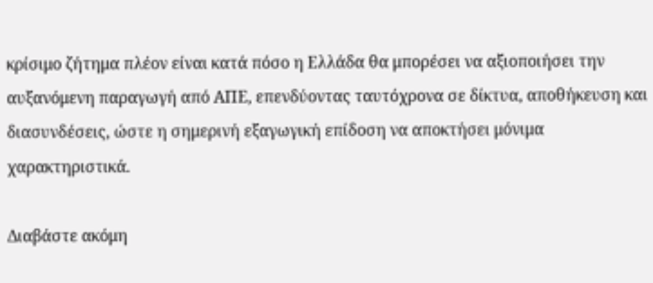κρίσιμο ζήτημα πλέον είναι κατά πόσο η Ελλάδα θα μπορέσει να αξιοποιήσει την αυξανόμενη παραγωγή από ΑΠΕ, επενδύοντας ταυτόχρονα σε δίκτυα, αποθήκευση και διασυνδέσεις, ώστε η σημερινή εξαγωγική επίδοση να αποκτήσει μόνιμα χαρακτηριστικά.

Διαβάστε ακόμη